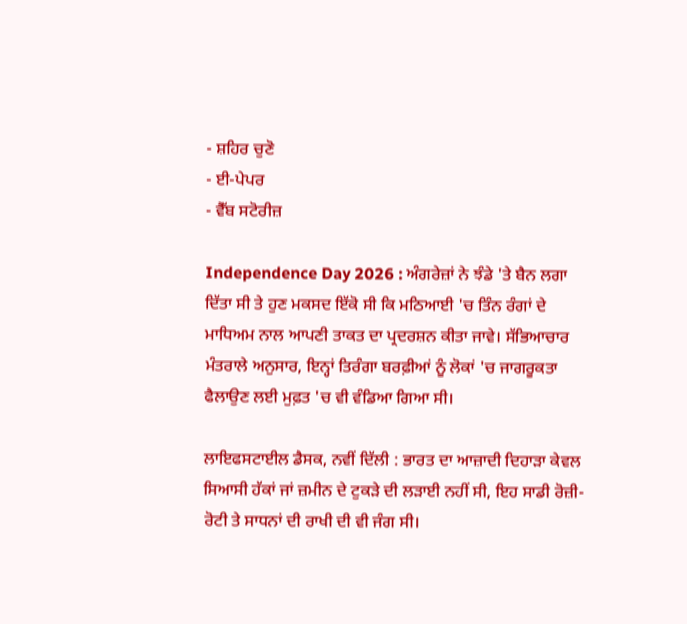- ਸ਼ਹਿਰ ਚੁਣੋ
- ਈ-ਪੇਪਰ
- ਵੈੱਬ ਸਟੋਰੀਜ਼

Independence Day 2026 : ਅੰਗਰੇਜ਼ਾਂ ਨੇ ਝੰਡੇ 'ਤੇ ਬੈਨ ਲਗਾ ਦਿੱਤਾ ਸੀ ਤੇ ਹੁਣ ਮਕਸਦ ਇੱਕੋ ਸੀ ਕਿ ਮਠਿਆਈ 'ਚ ਤਿੰਨ ਰੰਗਾਂ ਦੇ ਮਾਧਿਅਮ ਨਾਲ ਆਪਣੀ ਤਾਕਤ ਦਾ ਪ੍ਰਦਰਸ਼ਨ ਕੀਤਾ ਜਾਵੇ। ਸੱਭਿਆਚਾਰ ਮੰਤਰਾਲੇ ਅਨੁਸਾਰ, ਇਨ੍ਹਾਂ ਤਿਰੰਗਾ ਬਰਫ਼ੀਆਂ ਨੂੰ ਲੋਕਾਂ 'ਚ ਜਾਗਰੂਕਤਾ ਫੈਲਾਉਣ ਲਈ ਮੁਫ਼ਤ 'ਚ ਵੀ ਵੰਡਿਆ ਗਿਆ ਸੀ।

ਲਾਇਫਸਟਾਈਲ ਡੈਸਕ, ਨਵੀਂ ਦਿੱਲੀ : ਭਾਰਤ ਦਾ ਆਜ਼ਾਦੀ ਦਿਹਾੜਾ ਕੇਵਲ ਸਿਆਸੀ ਹੱਕਾਂ ਜਾਂ ਜ਼ਮੀਨ ਦੇ ਟੁਕੜੇ ਦੀ ਲੜਾਈ ਨਹੀਂ ਸੀ, ਇਹ ਸਾਡੀ ਰੋਜ਼ੀ-ਰੋਟੀ ਤੇ ਸਾਧਨਾਂ ਦੀ ਰਾਖੀ ਦੀ ਵੀ ਜੰਗ ਸੀ।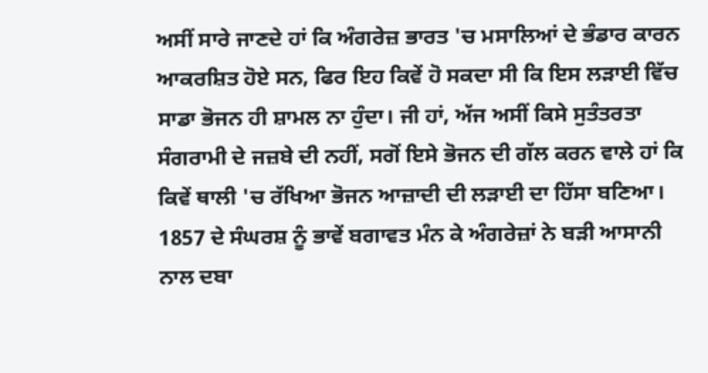ਅਸੀਂ ਸਾਰੇ ਜਾਣਦੇ ਹਾਂ ਕਿ ਅੰਗਰੇਜ਼ ਭਾਰਤ 'ਚ ਮਸਾਲਿਆਂ ਦੇ ਭੰਡਾਰ ਕਾਰਨ ਆਕਰਸ਼ਿਤ ਹੋਏ ਸਨ, ਫਿਰ ਇਹ ਕਿਵੇਂ ਹੋ ਸਕਦਾ ਸੀ ਕਿ ਇਸ ਲੜਾਈ ਵਿੱਚ ਸਾਡਾ ਭੋਜਨ ਹੀ ਸ਼ਾਮਲ ਨਾ ਹੁੰਦਾ। ਜੀ ਹਾਂ, ਅੱਜ ਅਸੀਂ ਕਿਸੇ ਸੁਤੰਤਰਤਾ ਸੰਗਰਾਮੀ ਦੇ ਜਜ਼ਬੇ ਦੀ ਨਹੀਂ, ਸਗੋਂ ਇਸੇ ਭੋਜਨ ਦੀ ਗੱਲ ਕਰਨ ਵਾਲੇ ਹਾਂ ਕਿ ਕਿਵੇਂ ਥਾਲੀ 'ਚ ਰੱਖਿਆ ਭੋਜਨ ਆਜ਼ਾਦੀ ਦੀ ਲੜਾਈ ਦਾ ਹਿੱਸਾ ਬਣਿਆ।
1857 ਦੇ ਸੰਘਰਸ਼ ਨੂੰ ਭਾਵੇਂ ਬਗਾਵਤ ਮੰਨ ਕੇ ਅੰਗਰੇਜ਼ਾਂ ਨੇ ਬੜੀ ਆਸਾਨੀ ਨਾਲ ਦਬਾ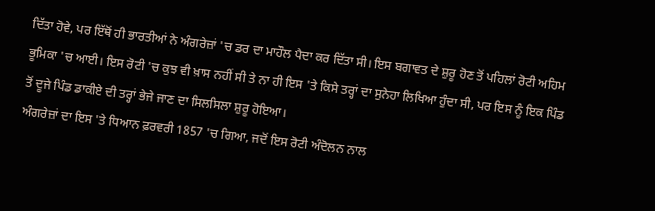ਦਿੱਤਾ ਹੋਵੇ, ਪਰ ਇੱਥੋਂ ਹੀ ਭਾਰਤੀਆਂ ਨੇ ਅੰਗਰੇਜ਼ਾਂ 'ਚ ਡਰ ਦਾ ਮਾਹੌਲ ਪੈਦਾ ਕਰ ਦਿੱਤਾ ਸੀ। ਇਸ ਬਗਾਵਤ ਦੇ ਸ਼ੁਰੂ ਹੋਣ ਤੋਂ ਪਹਿਲਾਂ ਰੋਟੀ ਅਹਿਮ ਭੂਮਿਕਾ 'ਚ ਆਈ। ਇਸ ਰੋਟੀ 'ਚ ਕੁਝ ਵੀ ਖ਼ਾਸ ਨਹੀਂ ਸੀ ਤੇ ਨਾ ਹੀ ਇਸ 'ਤੇ ਕਿਸੇ ਤਰ੍ਹਾਂ ਦਾ ਸੁਨੇਹਾ ਲਿਖਿਆ ਹੁੰਦਾ ਸੀ, ਪਰ ਇਸ ਨੂੰ ਇਕ ਪਿੰਡ ਤੋਂ ਦੂਜੇ ਪਿੰਡ ਡਾਕੀਏ ਦੀ ਤਰ੍ਹਾਂ ਭੇਜੇ ਜਾਣ ਦਾ ਸਿਲਸਿਲਾ ਸ਼ੁਰੂ ਹੋਇਆ।
ਅੰਗਰੇਜ਼ਾਂ ਦਾ ਇਸ 'ਤੇ ਧਿਆਨ ਫ਼ਰਵਰੀ 1857 'ਚ ਗਿਆ, ਜਦੋਂ ਇਸ ਰੋਟੀ ਅੰਦੋਲਨ ਨਾਲ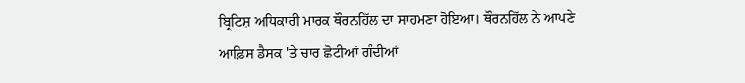ਬ੍ਰਿਟਿਸ਼ ਅਧਿਕਾਰੀ ਮਾਰਕ ਥੌਰਨਹਿੱਲ ਦਾ ਸਾਹਮਣਾ ਹੋਇਆ। ਥੌਰਨਹਿੱਲ ਨੇ ਆਪਣੇ ਆਫ਼ਿਸ ਡੈਸਕ 'ਤੇ ਚਾਰ ਛੋਟੀਆਂ ਗੰਦੀਆਂ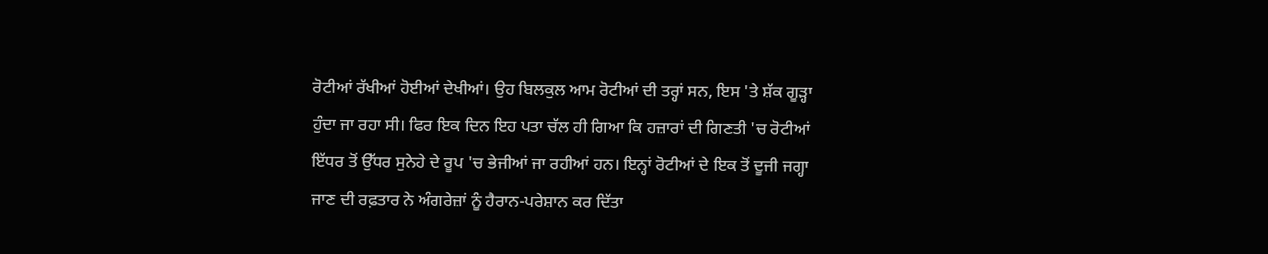ਰੋਟੀਆਂ ਰੱਖੀਆਂ ਹੋਈਆਂ ਦੇਖੀਆਂ। ਉਹ ਬਿਲਕੁਲ ਆਮ ਰੋਟੀਆਂ ਦੀ ਤਰ੍ਹਾਂ ਸਨ, ਇਸ 'ਤੇ ਸ਼ੱਕ ਗੂੜ੍ਹਾ ਹੁੰਦਾ ਜਾ ਰਹਾ ਸੀ। ਫਿਰ ਇਕ ਦਿਨ ਇਹ ਪਤਾ ਚੱਲ ਹੀ ਗਿਆ ਕਿ ਹਜ਼ਾਰਾਂ ਦੀ ਗਿਣਤੀ 'ਚ ਰੋਟੀਆਂ ਇੱਧਰ ਤੋਂ ਉੱਧਰ ਸੁਨੇਹੇ ਦੇ ਰੂਪ 'ਚ ਭੇਜੀਆਂ ਜਾ ਰਹੀਆਂ ਹਨ। ਇਨ੍ਹਾਂ ਰੋਟੀਆਂ ਦੇ ਇਕ ਤੋਂ ਦੂਜੀ ਜਗ੍ਹਾ ਜਾਣ ਦੀ ਰਫ਼ਤਾਰ ਨੇ ਅੰਗਰੇਜ਼ਾਂ ਨੂੰ ਹੈਰਾਨ-ਪਰੇਸ਼ਾਨ ਕਰ ਦਿੱਤਾ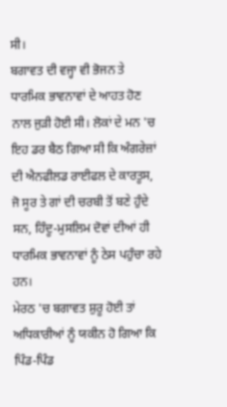ਸੀ।
ਬਗਾਵਤ ਦੀ ਵਜ੍ਹਾ ਵੀ ਭੋਜਨ ਤੇ ਧਾਰਮਿਕ ਭਾਵਨਾਵਾਂ ਦੇ ਆਹਤ ਹੋਣ ਨਾਲ ਜੁੜੀ ਹੋਈ ਸੀ। ਲੋਕਾਂ ਦੇ ਮਨ 'ਚ ਇਹ ਡਰ ਬੈਠ ਗਿਆ ਸੀ ਕਿ ਅੰਗਰੇਜ਼ਾਂ ਦੀ ਐਨਫੀਲਡ ਰਾਈਫਲ ਦੇ ਕਾਰਤੂਸ, ਜੋ ਸੂਰ ਤੇ ਗਾਂ ਦੀ ਚਰਬੀ ਤੋਂ ਬਣੇ ਹੁੰਦੇ ਸਨ, ਹਿੰਦੂ-ਮੁਸਲਿਮ ਦੋਵਾਂ ਦੀਆਂ ਹੀ ਧਾਰਮਿਕ ਭਾਵਨਾਵਾਂ ਨੂੰ ਠੇਸ ਪਹੁੰਚਾ ਰਹੇ ਹਨ।
ਮੇਰਠ 'ਚ ਬਗਾਵਤ ਸ਼ੁਰੂ ਹੋਈ ਤਾਂ ਅਧਿਕਾਰੀਆਂ ਨੂੰ ਯਕੀਨ ਹੋ ਗਿਆ ਕਿ ਪਿੰਡ-ਪਿੰਡ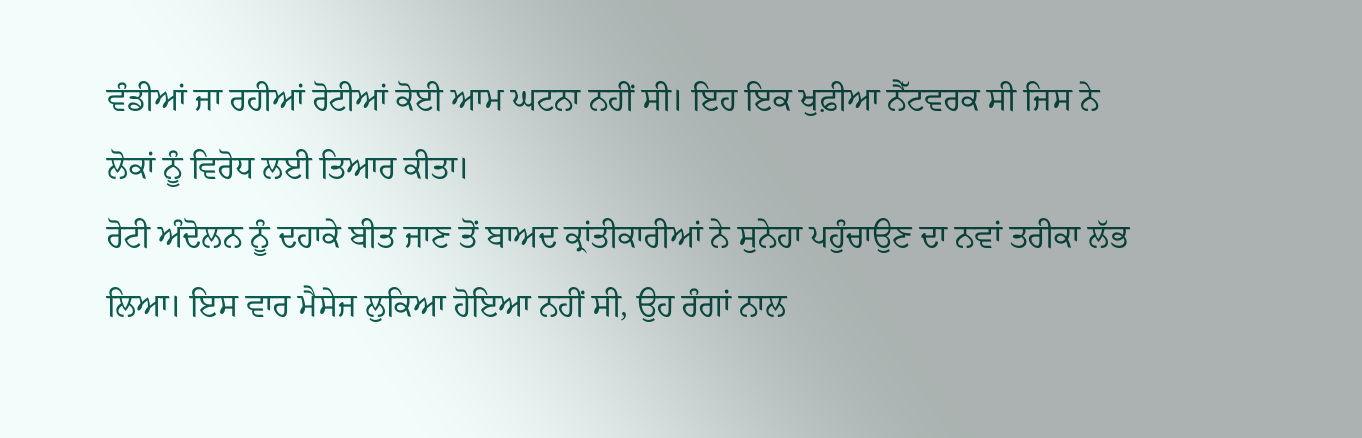ਵੰਡੀਆਂ ਜਾ ਰਹੀਆਂ ਰੋਟੀਆਂ ਕੋਈ ਆਮ ਘਟਨਾ ਨਹੀਂ ਸੀ। ਇਹ ਇਕ ਖੁਫ਼ੀਆ ਨੈੱਟਵਰਕ ਸੀ ਜਿਸ ਨੇ ਲੋਕਾਂ ਨੂੰ ਵਿਰੋਧ ਲਈ ਤਿਆਰ ਕੀਤਾ।
ਰੋਟੀ ਅੰਦੋਲਨ ਨੂੰ ਦਹਾਕੇ ਬੀਤ ਜਾਣ ਤੋਂ ਬਾਅਦ ਕ੍ਰਾਂਤੀਕਾਰੀਆਂ ਨੇ ਸੁਨੇਹਾ ਪਹੁੰਚਾਉਣ ਦਾ ਨਵਾਂ ਤਰੀਕਾ ਲੱਭ ਲਿਆ। ਇਸ ਵਾਰ ਮੈਸੇਜ ਲੁਕਿਆ ਹੋਇਆ ਨਹੀਂ ਸੀ, ਉਹ ਰੰਗਾਂ ਨਾਲ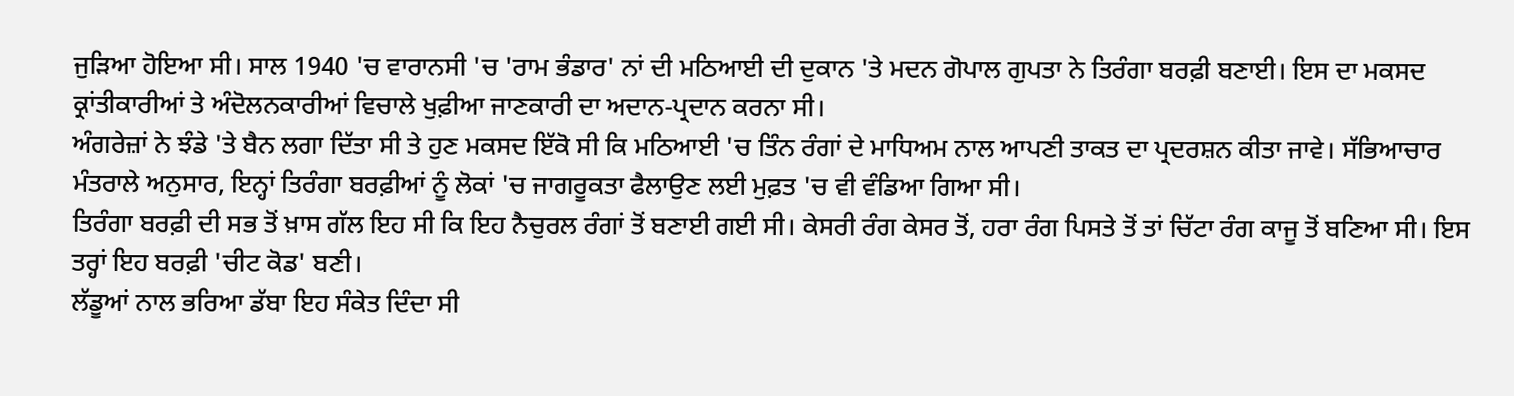ਜੁੜਿਆ ਹੋਇਆ ਸੀ। ਸਾਲ 1940 'ਚ ਵਾਰਾਨਸੀ 'ਚ 'ਰਾਮ ਭੰਡਾਰ' ਨਾਂ ਦੀ ਮਠਿਆਈ ਦੀ ਦੁਕਾਨ 'ਤੇ ਮਦਨ ਗੋਪਾਲ ਗੁਪਤਾ ਨੇ ਤਿਰੰਗਾ ਬਰਫ਼ੀ ਬਣਾਈ। ਇਸ ਦਾ ਮਕਸਦ ਕ੍ਰਾਂਤੀਕਾਰੀਆਂ ਤੇ ਅੰਦੋਲਨਕਾਰੀਆਂ ਵਿਚਾਲੇ ਖੁਫ਼ੀਆ ਜਾਣਕਾਰੀ ਦਾ ਅਦਾਨ-ਪ੍ਰਦਾਨ ਕਰਨਾ ਸੀ।
ਅੰਗਰੇਜ਼ਾਂ ਨੇ ਝੰਡੇ 'ਤੇ ਬੈਨ ਲਗਾ ਦਿੱਤਾ ਸੀ ਤੇ ਹੁਣ ਮਕਸਦ ਇੱਕੋ ਸੀ ਕਿ ਮਠਿਆਈ 'ਚ ਤਿੰਨ ਰੰਗਾਂ ਦੇ ਮਾਧਿਅਮ ਨਾਲ ਆਪਣੀ ਤਾਕਤ ਦਾ ਪ੍ਰਦਰਸ਼ਨ ਕੀਤਾ ਜਾਵੇ। ਸੱਭਿਆਚਾਰ ਮੰਤਰਾਲੇ ਅਨੁਸਾਰ, ਇਨ੍ਹਾਂ ਤਿਰੰਗਾ ਬਰਫ਼ੀਆਂ ਨੂੰ ਲੋਕਾਂ 'ਚ ਜਾਗਰੂਕਤਾ ਫੈਲਾਉਣ ਲਈ ਮੁਫ਼ਤ 'ਚ ਵੀ ਵੰਡਿਆ ਗਿਆ ਸੀ।
ਤਿਰੰਗਾ ਬਰਫ਼ੀ ਦੀ ਸਭ ਤੋਂ ਖ਼ਾਸ ਗੱਲ ਇਹ ਸੀ ਕਿ ਇਹ ਨੈਚੁਰਲ ਰੰਗਾਂ ਤੋਂ ਬਣਾਈ ਗਈ ਸੀ। ਕੇਸਰੀ ਰੰਗ ਕੇਸਰ ਤੋਂ, ਹਰਾ ਰੰਗ ਪਿਸਤੇ ਤੋਂ ਤਾਂ ਚਿੱਟਾ ਰੰਗ ਕਾਜੂ ਤੋਂ ਬਣਿਆ ਸੀ। ਇਸ ਤਰ੍ਹਾਂ ਇਹ ਬਰਫ਼ੀ 'ਚੀਟ ਕੋਡ' ਬਣੀ।
ਲੱਡੂਆਂ ਨਾਲ ਭਰਿਆ ਡੱਬਾ ਇਹ ਸੰਕੇਤ ਦਿੰਦਾ ਸੀ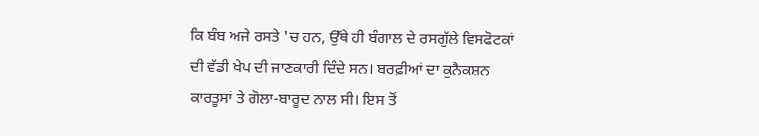ਕਿ ਬੰਬ ਅਜੇ ਰਸਤੇ 'ਚ ਹਨ, ਉੱਥੇ ਹੀ ਬੰਗਾਲ ਦੇ ਰਸਗੁੱਲੇ ਵਿਸਫੋਟਕਾਂ ਦੀ ਵੱਡੀ ਖੇਪ ਦੀ ਜਾਣਕਾਰੀ ਦਿੰਦੇ ਸਨ। ਬਰਫ਼ੀਆਂ ਦਾ ਕੁਨੈਕਸ਼ਨ ਕਾਰਤੂਸਾਂ ਤੇ ਗੋਲਾ-ਬਾਰੂਦ ਨਾਲ ਸੀ। ਇਸ ਤੋਂ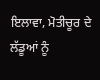ਇਲਾਵਾ, ਮੋਤੀਚੂਰ ਦੇ ਲੱਡੂਆਂ ਨੂੰ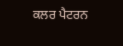ਕਲਰ ਪੈਟਰਨ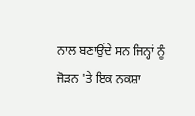ਨਾਲ ਬਣਾਉਂਦੇ ਸਨ ਜਿਨ੍ਹਾਂ ਨੂੰ ਜੋੜਨ 'ਤੇ ਇਕ ਨਕਸ਼ਾ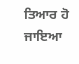ਤਿਆਰ ਹੋ ਜਾਇਆ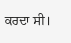ਕਰਦਾ ਸੀ।